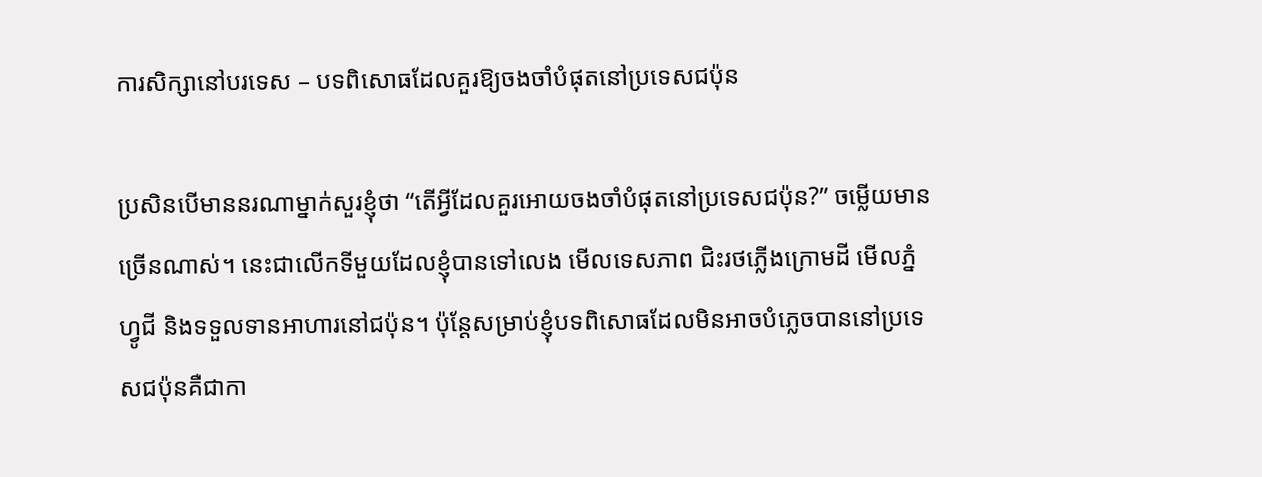ការសិក្សានៅបរទេស – បទពិសោធដែលគួរឱ្យចងចាំបំផុតនៅប្រទេសជប៉ុន

ប្រសិនបើមាននរណាម្នាក់សួរខ្ញុំថា “តើអ្វីដែលគួរអោយចងចាំបំផុតនៅប្រទេសជប៉ុន?” ចម្លើយមានច្រើនណាស់។ នេះជាលើកទីមួយដែលខ្ញុំបានទៅលេង មើលទេសភាព ជិះរថភ្លើងក្រោមដី មើលភ្នំហ្វូជី និងទទួលទានអាហារនៅជប៉ុន។ ប៉ុន្តែសម្រាប់ខ្ញុំបទពិសោធដែលមិនអាចបំភ្លេចបាននៅប្រទេសជប៉ុនគឺជាកា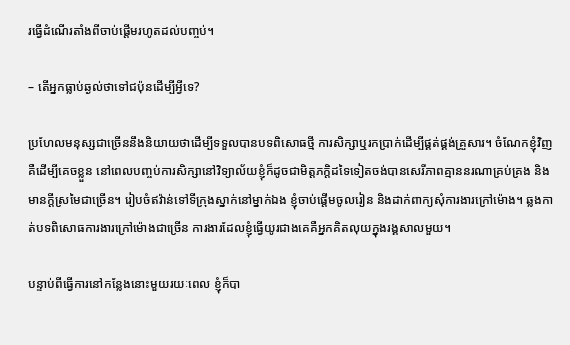រធ្វើដំណើរតាំងពីចាប់ផ្តើមរហូតដល់បញ្ចប់។

– តើអ្នកធ្លាប់ឆ្ងល់ថាទៅជប៉ុនដើម្បីអ្វីទេ?

ប្រហែលមនុស្សជាច្រើននឹងនិយាយថាដើម្បីទទួលបានបទពិសោធថ្មី ការសិក្សាឬរកប្រាក់ដើម្បីផ្គត់ផ្គង់គ្រួសារ។ ចំណែកខ្ញុំវិញគឺដើម្បីគេចខ្លួន នៅពេលបញ្ចប់ការសិក្សានៅវិទ្យាល័យខ្ញុំក៏ដូចជាមិត្តភក្តិដទៃទៀតចង់បានសេរីភាពគ្មាននរណាគ្រប់គ្រង និងមានក្តីស្រមៃជាច្រើន។ រៀបចំឥវ៉ាន់ទៅទីក្រុងស្នាក់នៅម្នាក់ឯង ខ្ញុំចាប់ផ្តើមចូលរៀន និងដាក់ពាក្យសុំការងារក្រៅម៉ោង។ ឆ្លងកាត់បទពិសោធការងារក្រៅម៉ោងជាច្រើន ការងារដែលខ្ញុំធ្វើយូរជាងគេគឺអ្នកគិតលុយក្នុងរង្គសាលមួយ។

បន្ទាប់ពីធ្វើការនៅកន្លែងនោះមួយរយៈពេល ខ្ញុំក៏បា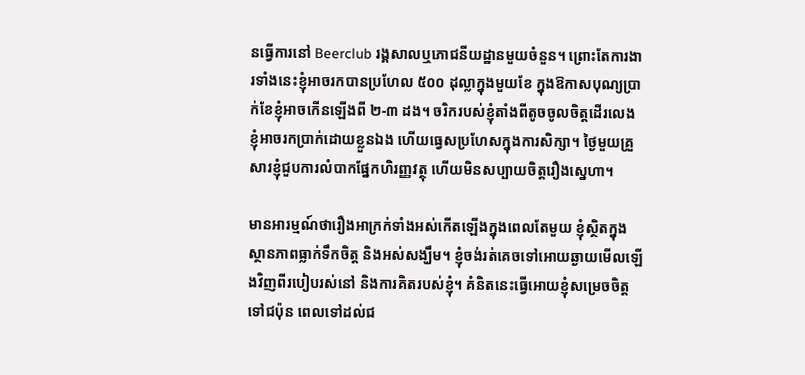នធ្វើការនៅ Beerclub រង្គសាលឬភោជនីយដ្ឋានមួយចំនួន។ ព្រោះតែការងារទាំងនេះខ្ញុំអាចរកបានប្រហែល ៥០០ ដុល្លាក្នុងមួយខែ ក្នុងឱកាសបុណ្យប្រាក់ខែខ្ញុំអាចកើនឡើងពី ២-៣ ដង។ ចរិករបស់ខ្ញុំតាំងពីតូចចូលចិត្តដើរលេង ខ្ញុំអាចរកប្រាក់ដោយខ្លួនឯង ហើយធ្វេសប្រហែសក្នុងការសិក្សា។ ថ្ងៃមួយគ្រួសារខ្ញុំជួបការលំបាកផ្នែកហិរញ្ញវត្ថុ ហើយមិនសប្បាយចិត្តរឿងសេ្នហា។

មានអារម្មណ៍ថារឿងអាក្រក់ទាំងអស់កើតឡើងក្នុងពេលតែមួយ ខ្ញុំស្ថិតក្នុងស្ថានភាពធ្លាក់ទឹកចិត្ត និងអស់សង្ឃឹម។ ខ្ញុំចង់រត់គេចទៅអោយឆ្ងាយមើលឡើងវិញពីរបៀបរស់នៅ និងការគិតរបស់ខ្ញុំ។ គំនិតនេះធ្វើអោយខ្ញុំសម្រេចចិត្តទៅជប៉ុន ពេលទៅដល់ជ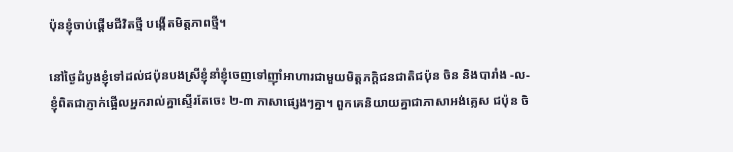ប៉ុនខ្ញុំចាប់ផ្តើមជីវិតថ្មី បង្កើតមិត្តភាពថ្មី។

នៅថ្ងៃដំបូងខ្ញុំទៅដល់ជប៉ុនបងស្រីខ្ញុំនាំខ្ញុំចេញទៅញ៉ាំអាហារជាមួយមិត្តភក្តិជនជាតិជប៉ុន ចិន និងបារាំង -ល- ខ្ញុំពិតជាភ្ញាក់ផ្អើលអ្នករាល់គ្នាស្ទើរតែចេះ ២-៣ ភាសាផ្សេងៗគ្នា។ ពួកគេនិយាយគ្នាជាភាសាអង់គ្លេស ជប៉ុន ចិ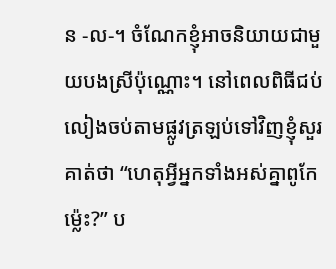ន -ល-។ ចំណែកខ្ញុំអាចនិយាយជាមួយបងស្រីប៉ុណ្ណោះ។ នៅពេលពិធីជប់លៀងចប់តាមផ្លូវត្រឡប់ទៅវិញខ្ញុំសួរគាត់ថា “ហេតុអ្វីអ្នកទាំងអស់គ្នាពូកែម្ល៉េះ?” ប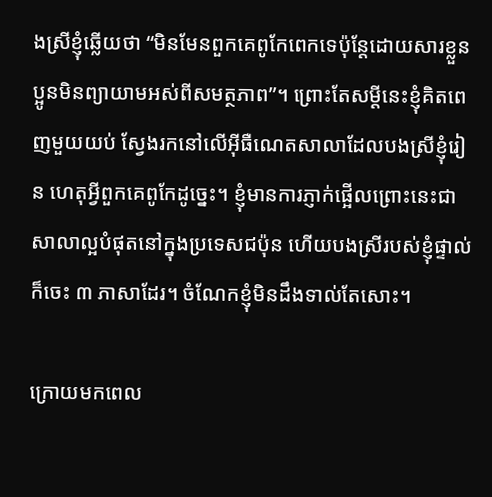ងស្រីខ្ញុំឆ្លើយថា “មិនមែនពួកគេពូកែពេកទេប៉ុន្តែដោយសារខ្លួនប្អូនមិនព្យាយាមអស់ពីសមត្ថភាព”។ ព្រោះតែសម្តីនេះខ្ញុំគិតពេញមួយយប់ ស្វែងរកនៅលើអុីធឺណេតសាលាដែលបងស្រីខ្ញុំរៀន ហេតុអ្វីពួកគេពូកែដូច្នេះ។ ខ្ញុំមានការភ្ញាក់ផ្អើលព្រោះនេះជាសាលាល្អបំផុតនៅក្នុងប្រទេសជប៉ុន ហើយបងស្រីរបស់ខ្ញុំផ្ទាល់ក៏ចេះ ៣ ភាសាដែរ។ ចំណែកខ្ញុំមិនដឹងទាល់តែសោះ។

ក្រោយមកពេល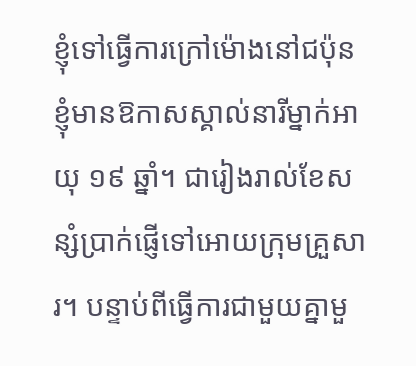ខ្ញុំទៅធ្វើការក្រៅម៉ោងនៅជប៉ុន ខ្ញុំមានឱកាសស្គាល់នារីម្នាក់អាយុ ១៩ ឆ្នាំ។ ជារៀងរាល់ខែសន្សំប្រាក់ផ្ញើទៅអោយក្រុមគ្រួសារ។ បន្ទាប់ពីធ្វើការជាមួយគ្នាមួ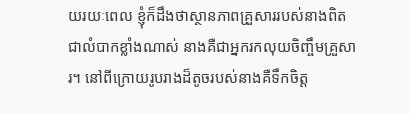យរយៈពេល ខ្ញុំក៏ដឹងថាស្ថានភាពគ្រួសាររបស់នាងពិតជាលំបាកខ្លាំងណាស់ នាងគឺជាអ្នករកលុយចិញ្ចឹមគ្រួសារ។ នៅពីក្រោយរូបរាងដ៏តូចរបស់នាងគឺទឹកចិត្ត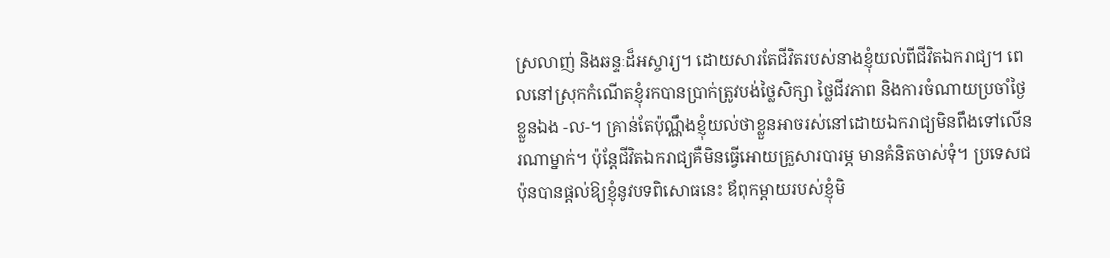ស្រលាញ់ និងឆន្ទៈដ៏អស្ចារ្យ។ ដោយសារតែជីវិតរបស់នាងខ្ញុំយល់ពីជីវិតឯករាជ្យ។ ពេលនៅស្រុកកំណើតខ្ញុំរកបានប្រាក់ត្រូវបង់ថ្លៃសិក្សា ថ្លៃជីវភាព និងការចំណាយប្រចាំថ្ងៃខ្លួនឯង -ល-។ គ្រាន់តែប៉ុណ្ណឹងខ្ញុំយល់ថាខ្លួនអាចរស់នៅដោយឯករាជ្យមិនពឹងទៅលើនរណាម្នាក់។ ប៉ុន្តែជីវិតឯករាជ្យគឺមិនធ្វើអោយគ្រួសារបារម្ភ មានគំនិតចាស់ទុំ។ ប្រទេសជប៉ុនបានផ្តល់ឱ្យខ្ញុំនូវបទពិសោធនេះ ឪពុកម្តាយរបស់ខ្ញុំមិ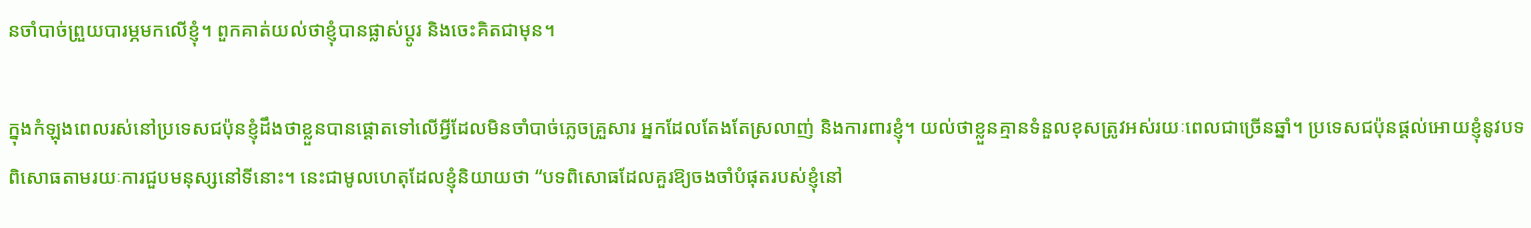នចាំបាច់ព្រួយបារម្ភមកលើខ្ញុំ។ ពួកគាត់យល់ថាខ្ញុំបានផ្លាស់ប្តូរ និងចេះគិតជាមុន។

ក្នុងកំឡុងពេលរស់នៅប្រទេសជប៉ុនខ្ញុំដឹងថាខ្លួនបានផ្តោតទៅលើអ្វីដែលមិនចាំបាច់ភ្លេចគ្រួសារ អ្នកដែលតែងតែស្រលាញ់ និងការពារខ្ញុំ។ យល់ថាខ្លួនគ្មានទំនួលខុសត្រូវអស់រយៈពេលជាច្រើនឆ្នាំ។ ប្រទេសជប៉ុនផ្តល់អោយខ្ញុំនូវបទពិសោធតាមរយៈការជួបមនុស្សនៅទីនោះ។ នេះជាមូលហេតុដែលខ្ញុំនិយាយថា “បទពិសោធដែលគួរឱ្យចងចាំបំផុតរបស់ខ្ញុំនៅ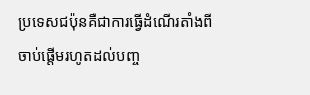ប្រទេសជប៉ុនគឺជាការធ្វើដំណើរតាំងពីចាប់ផ្តើមរហូតដល់បញ្ច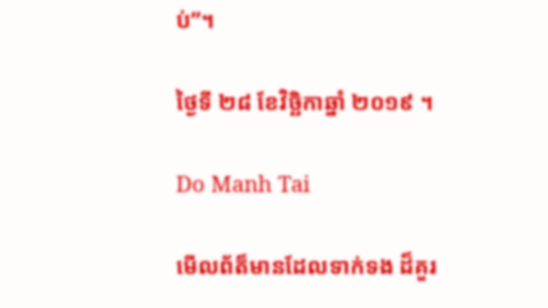ប់”។

ថ្ងៃទី ២៨ ខែវិច្ឆិកាឆ្នាំ ២០១៩ ។

Do Manh Tai

មើលព័ត៏មានដែលទាក់ទង ដ៏គួរ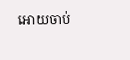អោយចាប់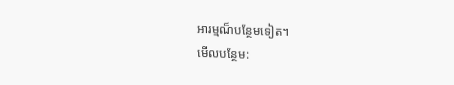អារម្មណ៏បន្ថែមទៀត។
មើលបន្ថែម: